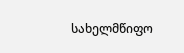სახელმწიფო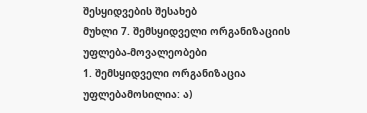შესყიდვების შესახებ
მუხლი 7. შემსყიდველი ორგანიზაციის უფლება-მოვალეობები
1. შემსყიდველი ორგანიზაცია უფლებამოსილია: ა)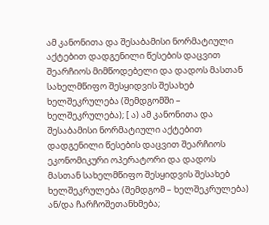ამ კანონითა და შესაბამისი ნორმატიული აქტებით დადგენილი წესების დაცვით შეარჩიოს მიმწოდებელი და დადოს მასთან სახელმწიფო შესყიდვის შესახებ ხელშეკრულება (შემდგომში – ხელშეკრულება); [ ა) ამ კანონითა და შესაბამისი ნორმატიული აქტებით დადგენილი წესების დაცვით შეარჩიოს ეკონომიკური ოპერატორი და დადოს მასთან სახელმწიფო შესყიდვის შესახებ ხელშეკრულება (შემდგომ – ხელშეკრულება) ან/და ჩარჩოშეთანხმება;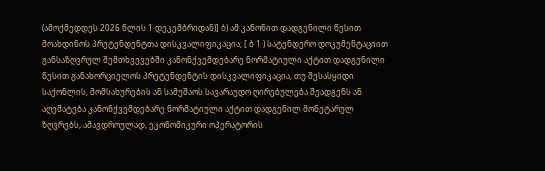(ამოქმედდეს 2026 წლის 1 დეკემბრიდან)] ბ) ამ კანონით დადგენილი წესით მოახდინოს პრეტენდენტთა დისკვალიფიკაცია; [ ბ 1 ) სატენდერო დოკუმენტაციით განსაზღვრულ შემთხვევებში კანონქვემდებარე ნორმატიული აქტით დადგენილი წესით განახორციელოს პრეტენდენტის დისკვალიფიკაცია, თუ შესასყიდი საქონლის, მომსახურების ან სამუშაოს სავარაუდო ღირებულება შეადგენს ან აღემატება კანონქვემდებარე ნორმატიული აქტით დადგენილ მონეტარულ ზღვრებს, ამავდროულად, ეკონომიკური ოპერატორის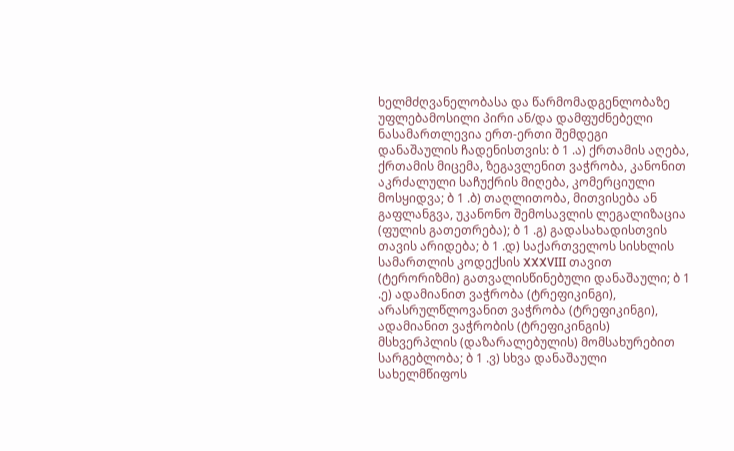ხელმძღვანელობასა და წარმომადგენლობაზე უფლებამოსილი პირი ან/და დამფუძნებელი ნასამართლევია ერთ-ერთი შემდეგი დანაშაულის ჩადენისთვის: ბ 1 .ა) ქრთამის აღება, ქრთამის მიცემა, ზეგავლენით ვაჭრობა, კანონით აკრძალული საჩუქრის მიღება, კომერციული მოსყიდვა; ბ 1 .ბ) თაღლითობა, მითვისება ან გაფლანგვა, უკანონო შემოსავლის ლეგალიზაცია (ფულის გათეთრება); ბ 1 .გ) გადასახადისთვის თავის არიდება; ბ 1 .დ) საქართველოს სისხლის სამართლის კოდექსის XXXVIII თავით (ტერორიზმი) გათვალისწინებული დანაშაული; ბ 1 .ე) ადამიანით ვაჭრობა (ტრეფიკინგი), არასრულწლოვანით ვაჭრობა (ტრეფიკინგი), ადამიანით ვაჭრობის (ტრეფიკინგის) მსხვერპლის (დაზარალებულის) მომსახურებით სარგებლობა; ბ 1 .ვ) სხვა დანაშაული სახელმწიფოს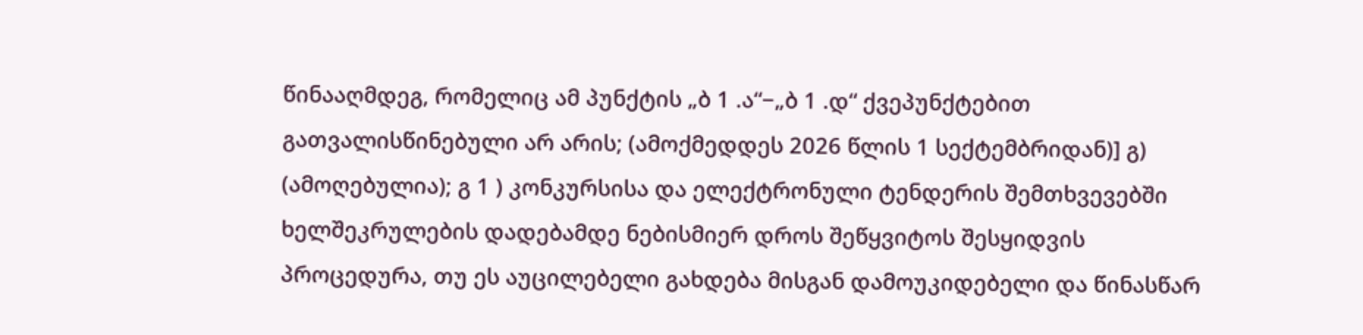წინააღმდეგ, რომელიც ამ პუნქტის „ბ 1 .ა“−„ბ 1 .დ“ ქვეპუნქტებით გათვალისწინებული არ არის; (ამოქმედდეს 2026 წლის 1 სექტემბრიდან)] გ) (ამოღებულია); გ 1 ) კონკურსისა და ელექტრონული ტენდერის შემთხვევებში ხელშეკრულების დადებამდე ნებისმიერ დროს შეწყვიტოს შესყიდვის პროცედურა, თუ ეს აუცილებელი გახდება მისგან დამოუკიდებელი და წინასწარ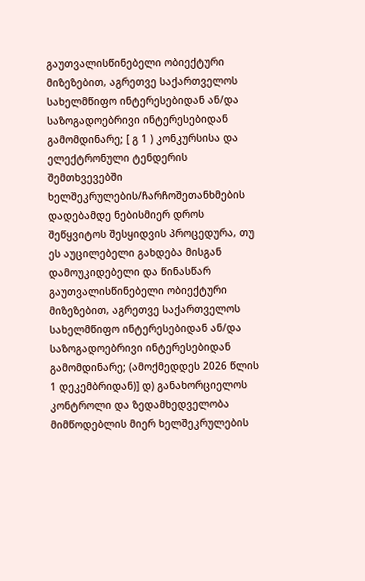გაუთვალისწინებელი ობიექტური მიზეზებით, აგრეთვე საქართველოს სახელმწიფო ინტერესებიდან ან/და საზოგადოებრივი ინტერესებიდან გამომდინარე; [ გ 1 ) კონკურსისა და ელექტრონული ტენდერის შემთხვევებში ხელშეკრულების/ჩარჩოშეთანხმების დადებამდე ნებისმიერ დროს შეწყვიტოს შესყიდვის პროცედურა, თუ ეს აუცილებელი გახდება მისგან დამოუკიდებელი და წინასწარ გაუთვალისწინებელი ობიექტური მიზეზებით, აგრეთვე საქართველოს სახელმწიფო ინტერესებიდან ან/და საზოგადოებრივი ინტერესებიდან გამომდინარე; (ამოქმედდეს 2026 წლის 1 დეკემბრიდან)] დ) განახორციელოს კონტროლი და ზედამხედველობა მიმწოდებლის მიერ ხელშეკრულების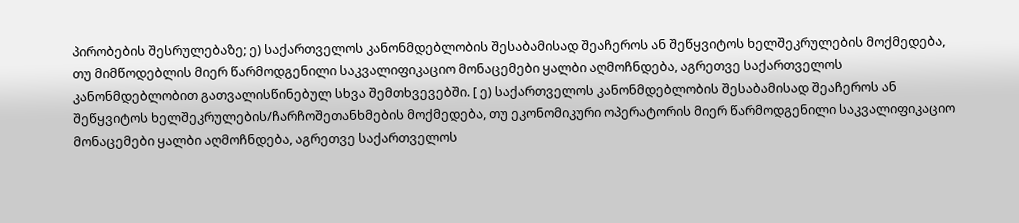პირობების შესრულებაზე; ე) საქართველოს კანონმდებლობის შესაბამისად შეაჩეროს ან შეწყვიტოს ხელშეკრულების მოქმედება, თუ მიმწოდებლის მიერ წარმოდგენილი საკვალიფიკაციო მონაცემები ყალბი აღმოჩნდება, აგრეთვე საქართველოს კანონმდებლობით გათვალისწინებულ სხვა შემთხვევებში. [ ე) საქართველოს კანონმდებლობის შესაბამისად შეაჩეროს ან შეწყვიტოს ხელშეკრულების/ჩარჩოშეთანხმების მოქმედება, თუ ეკონომიკური ოპერატორის მიერ წარმოდგენილი საკვალიფიკაციო მონაცემები ყალბი აღმოჩნდება, აგრეთვე საქართველოს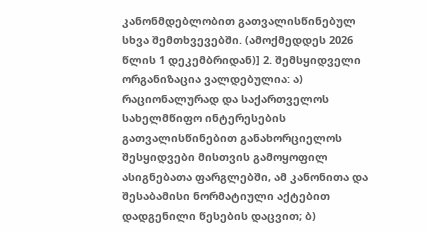კანონმდებლობით გათვალისწინებულ სხვა შემთხვევებში. (ამოქმედდეს 2026 წლის 1 დეკემბრიდან)] 2. შემსყიდველი ორგანიზაცია ვალდებულია: ა) რაციონალურად და საქართველოს სახელმწიფო ინტერესების გათვალისწინებით განახორციელოს შესყიდვები მისთვის გამოყოფილ ასიგნებათა ფარგლებში, ამ კანონითა და შესაბამისი ნორმატიული აქტებით დადგენილი წესების დაცვით; ბ)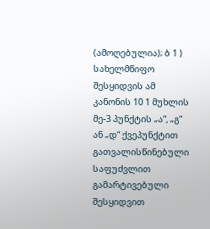(ამოღებულია); ბ 1 ) სახელმწიფო შესყიდვის ამ კანონის 10 1 მუხლის მე-3 პუნქტის „ა“, „გ“ ან „დ“ ქვეპუნქტით გათვალისწინებული საფუძვლით გამარტივებული შესყიდვით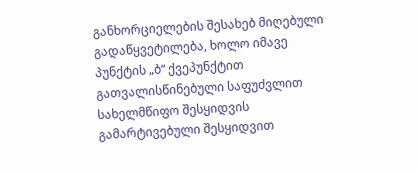განხორციელების შესახებ მიღებული გადაწყვეტილება, ხოლო იმავე პუნქტის „ბ“ ქვეპუნქტით გათვალისწინებული საფუძვლით სახელმწიფო შესყიდვის გამარტივებული შესყიდვით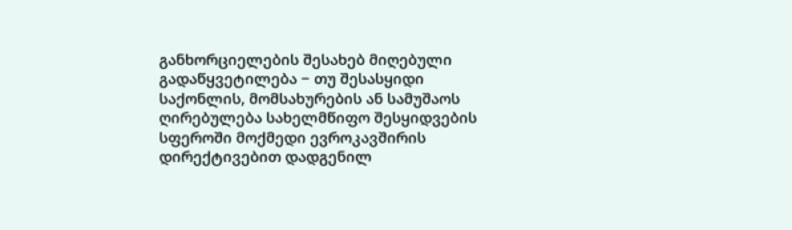განხორციელების შესახებ მიღებული გადაწყვეტილება − თუ შესასყიდი საქონლის, მომსახურების ან სამუშაოს ღირებულება სახელმწიფო შესყიდვების სფეროში მოქმედი ევროკავშირის დირექტივებით დადგენილ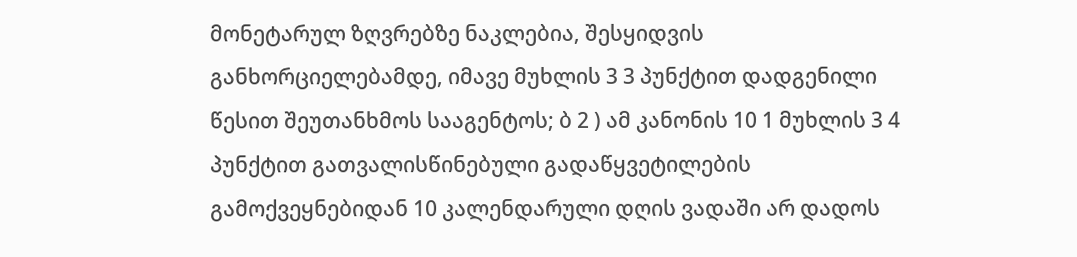მონეტარულ ზღვრებზე ნაკლებია, შესყიდვის განხორციელებამდე, იმავე მუხლის 3 3 პუნქტით დადგენილი წესით შეუთანხმოს სააგენტოს; ბ 2 ) ამ კანონის 10 1 მუხლის 3 4 პუნქტით გათვალისწინებული გადაწყვეტილების გამოქვეყნებიდან 10 კალენდარული დღის ვადაში არ დადოს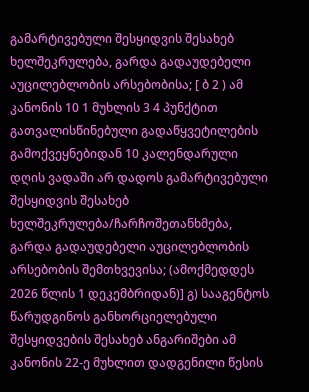გამარტივებული შესყიდვის შესახებ ხელშეკრულება, გარდა გადაუდებელი აუცილებლობის არსებობისა; [ ბ 2 ) ამ კანონის 10 1 მუხლის 3 4 პუნქტით გათვალისწინებული გადაწყვეტილების გამოქვეყნებიდან 10 კალენდარული დღის ვადაში არ დადოს გამარტივებული შესყიდვის შესახებ ხელშეკრულება/ჩარჩოშეთანხმება, გარდა გადაუდებელი აუცილებლობის არსებობის შემთხვევისა; (ამოქმედდეს 2026 წლის 1 დეკემბრიდან)] გ) სააგენტოს წარუდგინოს განხორციელებული შესყიდვების შესახებ ანგარიშები ამ კანონის 22-ე მუხლით დადგენილი წესის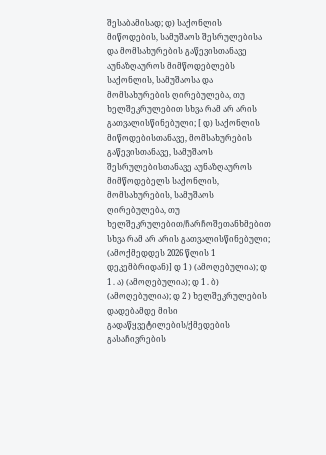შესაბამისად; დ) საქონლის მიწოდების, სამუშაოს შესრულებისა და მომსახურების გაწევისთანავე აუნაზღაუროს მიმწოდებლებს საქონლის, სამუშაოსა და მომსახურების ღირებულება, თუ ხელშეკრულებით სხვა რამ არ არის გათვალისწინებული; [ დ) საქონლის მიწოდებისთანავე, მომსახურების გაწევისთანავე, სამუშაოს შესრულებისთანავე აუნაზღაუროს მიმწოდებელს საქონლის, მომსახურების, სამუშაოს ღირებულება, თუ ხელშეკრულებით/ჩარჩოშეთანხმებით სხვა რამ არ არის გათვალისწინებული; (ამოქმედდეს 2026 წლის 1 დეკემბრიდან)] დ 1 ) (ამოღებულია); დ 1 . ა) (ამოღებულია); დ 1 . ბ) (ამოღებულია); დ 2 ) ხელშეკრულების დადებამდე მისი გადაწყვეტილების/ქმედების გასაჩივრების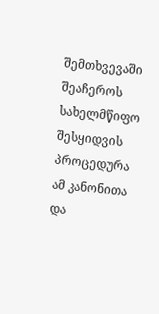შემთხვევაში შეაჩეროს სახელმწიფო შესყიდვის პროცედურა ამ კანონითა და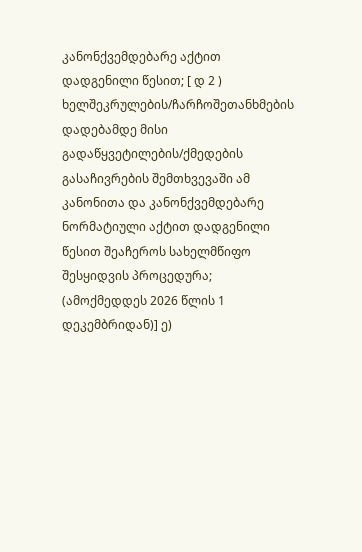კანონქვემდებარე აქტით დადგენილი წესით; [ დ 2 ) ხელშეკრულების/ჩარჩოშეთანხმების დადებამდე მისი გადაწყვეტილების/ქმედების გასაჩივრების შემთხვევაში ამ კანონითა და კანონქვემდებარე ნორმატიული აქტით დადგენილი წესით შეაჩეროს სახელმწიფო შესყიდვის პროცედურა; (ამოქმედდეს 2026 წლის 1 დეკემბრიდან)] ე)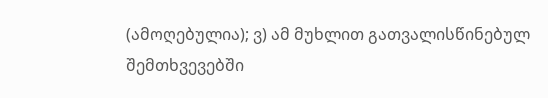(ამოღებულია); ვ) ამ მუხლით გათვალისწინებულ შემთხვევებში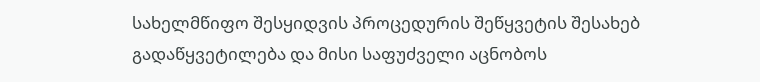სახელმწიფო შესყიდვის პროცედურის შეწყვეტის შესახებ გადაწყვეტილება და მისი საფუძველი აცნობოს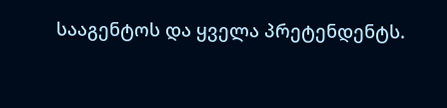სააგენტოს და ყველა პრეტენდენტს.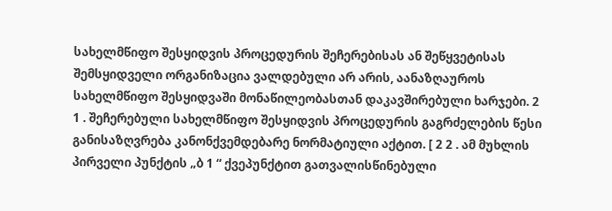სახელმწიფო შესყიდვის პროცედურის შეჩერებისას ან შეწყვეტისას შემსყიდველი ორგანიზაცია ვალდებული არ არის, აანაზღაუროს სახელმწიფო შესყიდვაში მონაწილეობასთან დაკავშირებული ხარჯები. 2 1 . შეჩერებული სახელმწიფო შესყიდვის პროცედურის გაგრძელების წესი განისაზღვრება კანონქვემდებარე ნორმატიული აქტით. [ 2 2 . ამ მუხლის პირველი პუნქტის „ბ 1 “ ქვეპუნქტით გათვალისწინებული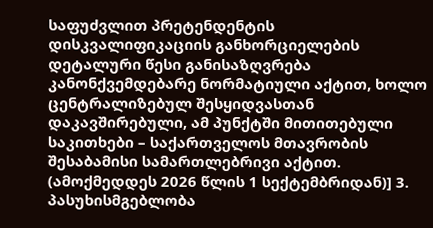საფუძვლით პრეტენდენტის დისკვალიფიკაციის განხორციელების დეტალური წესი განისაზღვრება კანონქვემდებარე ნორმატიული აქტით, ხოლო ცენტრალიზებულ შესყიდვასთან დაკავშირებული, ამ პუნქტში მითითებული საკითხები – საქართველოს მთავრობის შესაბამისი სამართლებრივი აქტით. (ამოქმედდეს 2026 წლის 1 სექტემბრიდან)] 3. პასუხისმგებლობა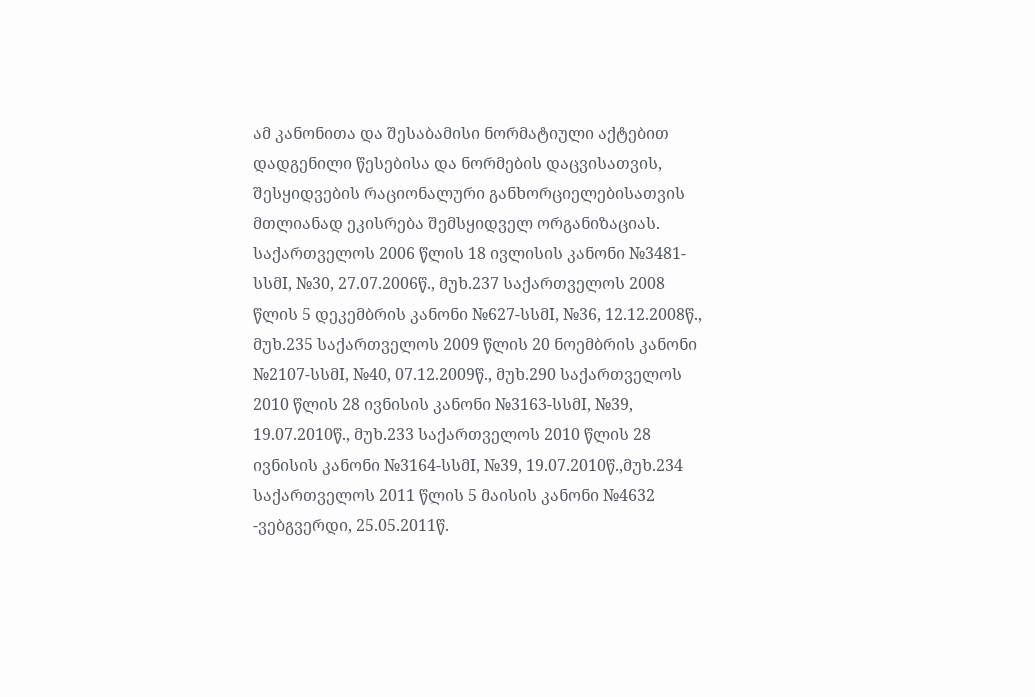ამ კანონითა და შესაბამისი ნორმატიული აქტებით დადგენილი წესებისა და ნორმების დაცვისათვის, შესყიდვების რაციონალური განხორციელებისათვის მთლიანად ეკისრება შემსყიდველ ორგანიზაციას. საქართველოს 2006 წლის 18 ივლისის კანონი №3481-სსმI, №30, 27.07.2006წ., მუხ.237 საქართველოს 2008 წლის 5 დეკემბრის კანონი №627-სსმI, №36, 12.12.2008წ., მუხ.235 საქართველოს 2009 წლის 20 ნოემბრის კანონი №2107-სსმI, №40, 07.12.2009წ., მუხ.290 საქართველოს 2010 წლის 28 ივნისის კანონი №3163-სსმI, №39, 19.07.2010წ., მუხ.233 საქართველოს 2010 წლის 28 ივნისის კანონი №3164-სსმI, №39, 19.07.2010წ.,მუხ.234 საქართველოს 2011 წლის 5 მაისის კანონი №4632 -ვებგვერდი, 25.05.2011წ.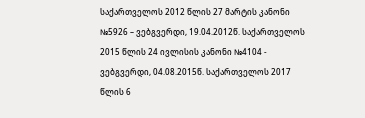საქართველოს 2012 წლის 27 მარტის კანონი №5926 – ვებგვერდი, 19.04.2012წ. საქართველოს 2015 წლის 24 ივლისის კანონი №4104 - ვებგვერდი, 04.08.2015წ. საქართველოს 2017 წლის 6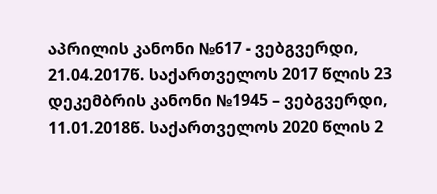აპრილის კანონი №617 - ვებგვერდი, 21.04.2017წ. საქართველოს 2017 წლის 23 დეკემბრის კანონი №1945 – ვებგვერდი, 11.01.2018წ. საქართველოს 2020 წლის 2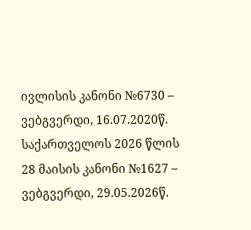ივლისის კანონი №6730 – ვებგვერდი, 16.07.2020წ. საქართველოს 2026 წლის 28 მაისის კანონი №1627 – ვებგვერდი, 29.05.2026წ.